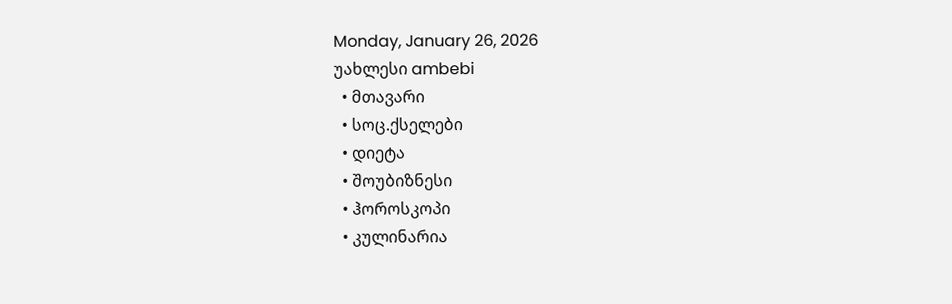Monday, January 26, 2026
უახლესი ambebi
  • მთავარი
  • სოც.ქსელები
  • დიეტა
  • შოუბიზნესი
  • ჰოროსკოპი
  • კულინარია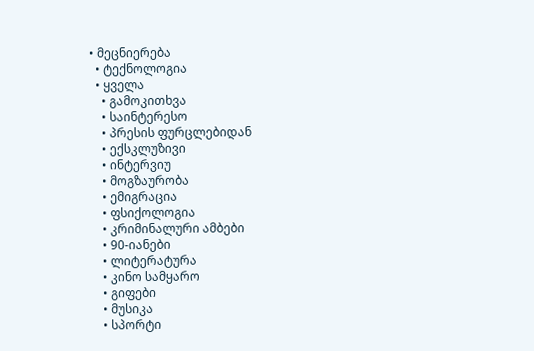• მეცნიერება
  • ტექნოლოგია
  • ყველა
    • გამოკითხვა
    • საინტერესო
    • პრესის ფურცლებიდან
    • ექსკლუზივი
    • ინტერვიუ
    • მოგზაურობა
    • ემიგრაცია
    • ფსიქოლოგია
    • კრიმინალური ამბები
    • 90-იანები
    • ლიტერატურა
    • კინო სამყარო
    • გიფები
    • მუსიკა
    • სპორტი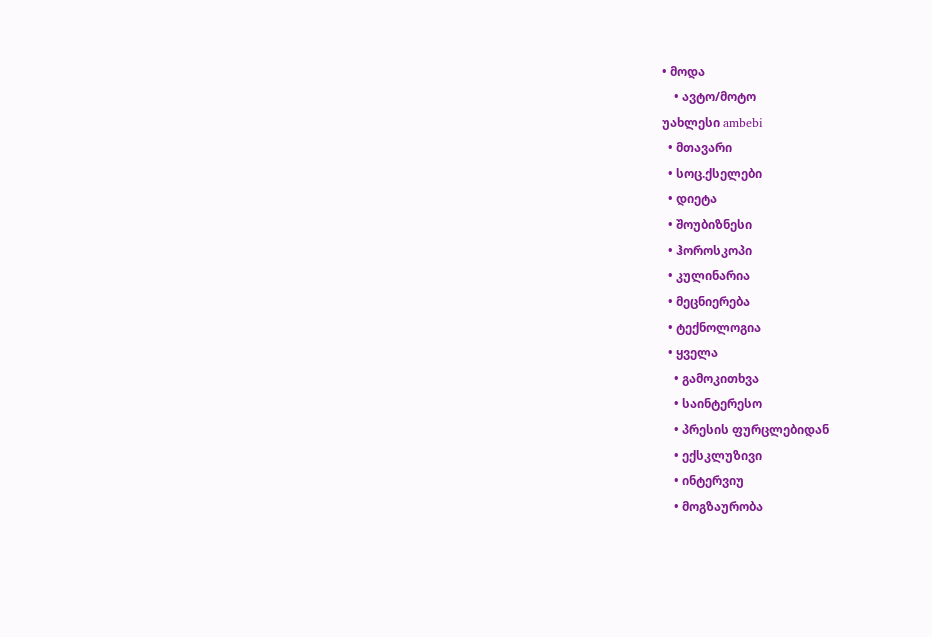• მოდა
    • ავტო/მოტო
უახლესი ambebi
  • მთავარი
  • სოც.ქსელები
  • დიეტა
  • შოუბიზნესი
  • ჰოროსკოპი
  • კულინარია
  • მეცნიერება
  • ტექნოლოგია
  • ყველა
    • გამოკითხვა
    • საინტერესო
    • პრესის ფურცლებიდან
    • ექსკლუზივი
    • ინტერვიუ
    • მოგზაურობა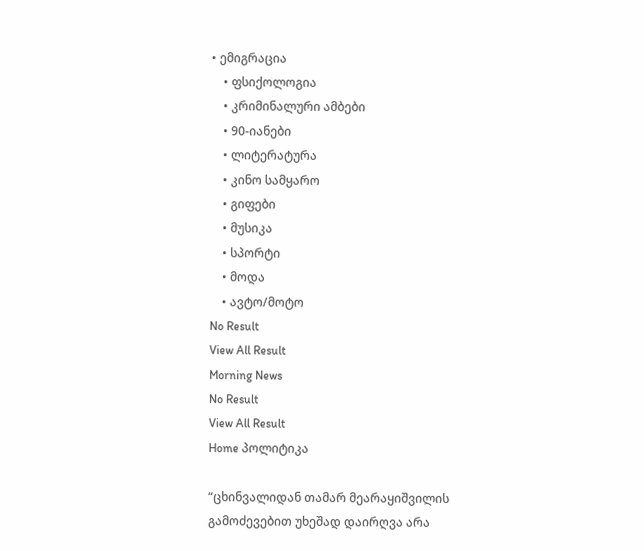• ემიგრაცია
    • ფსიქოლოგია
    • კრიმინალური ამბები
    • 90-იანები
    • ლიტერატურა
    • კინო სამყარო
    • გიფები
    • მუსიკა
    • სპორტი
    • მოდა
    • ავტო/მოტო
No Result
View All Result
Morning News
No Result
View All Result
Home პოლიტიკა

“ცხინვალიდან თამარ მეარაყიშვილის გამოძევებით უხეშად დაირღვა არა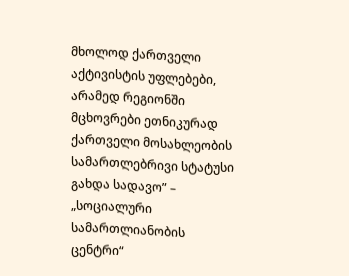მხოლოდ ქართველი აქტივისტის უფლებები, არამედ რეგიონში მცხოვრები ეთნიკურად ქართველი მოსახლეობის სამართლებრივი სტატუსი გახდა სადავო” – „სოციალური სამართლიანობის ცენტრი“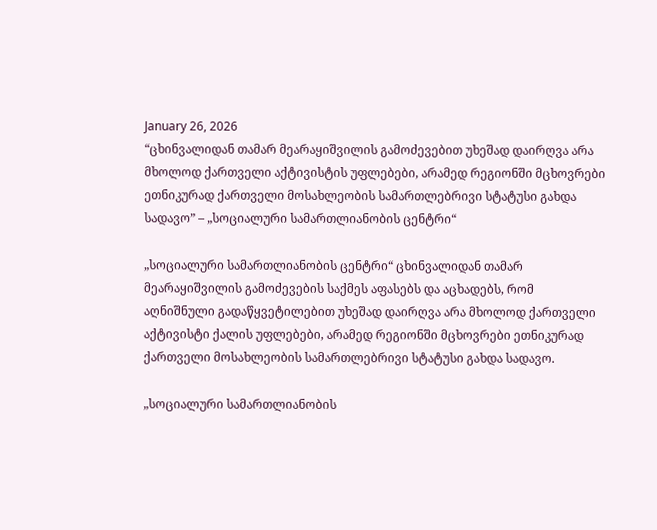January 26, 2026
“ცხინვალიდან თამარ მეარაყიშვილის გამოძევებით უხეშად დაირღვა არა მხოლოდ ქართველი აქტივისტის უფლებები, არამედ რეგიონში მცხოვრები ეთნიკურად ქართველი მოსახლეობის სამართლებრივი სტატუსი გახდა სადავო” – „სოციალური სამართლიანობის ცენტრი“

„სოციალური სამართლიანობის ცენტრი“ ცხინვალიდან თამარ მეარაყიშვილის გამოძევების საქმეს აფასებს და აცხადებს, რომ აღნიშნული გადაწყვეტილებით უხეშად დაირღვა არა მხოლოდ ქართველი აქტივისტი ქალის უფლებები, არამედ რეგიონში მცხოვრები ეთნიკურად ქართველი მოსახლეობის სამართლებრივი სტატუსი გახდა სადავო.

„სოციალური სამართლიანობის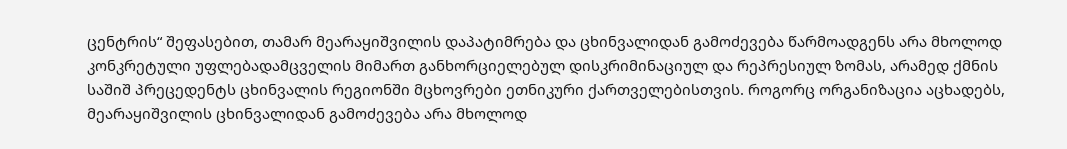ცენტრის“ შეფასებით, თამარ მეარაყიშვილის დაპატიმრება და ცხინვალიდან გამოძევება წარმოადგენს არა მხოლოდ კონკრეტული უფლებადამცველის მიმართ განხორციელებულ დისკრიმინაციულ და რეპრესიულ ზომას, არამედ ქმნის საშიშ პრეცედენტს ცხინვალის რეგიონში მცხოვრები ეთნიკური ქართველებისთვის. როგორც ორგანიზაცია აცხადებს, მეარაყიშვილის ცხინვალიდან გამოძევება არა მხოლოდ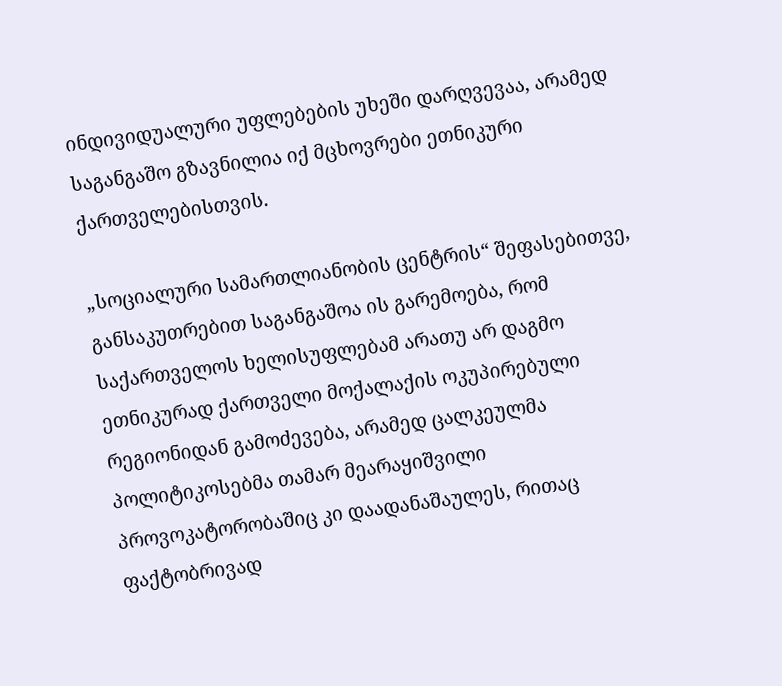ინდივიდუალური უფლებების უხეში დარღვევაა, არამედ საგანგაშო გზავნილია იქ მცხოვრები ეთნიკური ქართველებისთვის.

„სოციალური სამართლიანობის ცენტრის“ შეფასებითვე, განსაკუთრებით საგანგაშოა ის გარემოება, რომ საქართველოს ხელისუფლებამ არათუ არ დაგმო ეთნიკურად ქართველი მოქალაქის ოკუპირებული რეგიონიდან გამოძევება, არამედ ცალკეულმა პოლიტიკოსებმა თამარ მეარაყიშვილი პროვოკატორობაშიც კი დაადანაშაულეს, რითაც ფაქტობრივად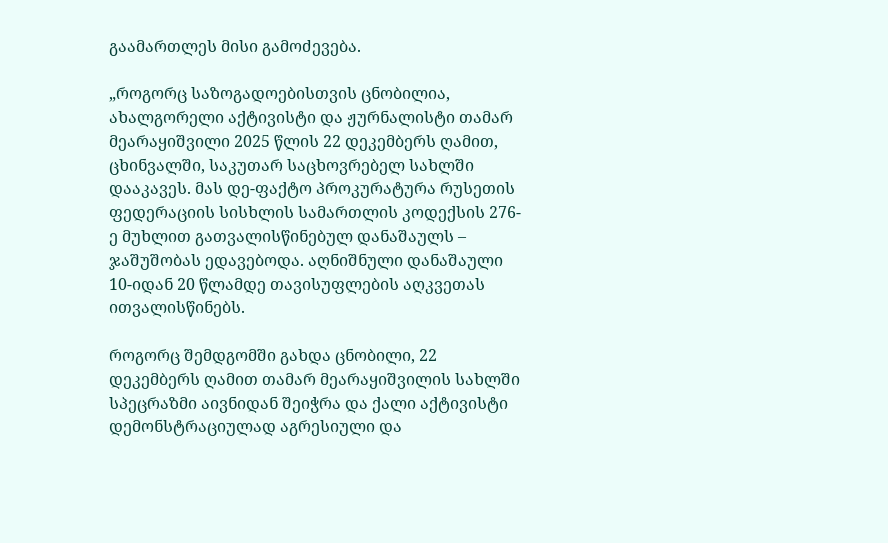გაამართლეს მისი გამოძევება.

„როგორც საზოგადოებისთვის ცნობილია, ახალგორელი აქტივისტი და ჟურნალისტი თამარ მეარაყიშვილი 2025 წლის 22 დეკემბერს ღამით, ცხინვალში, საკუთარ საცხოვრებელ სახლში დააკავეს. მას დე-ფაქტო პროკურატურა რუსეთის ფედერაციის სისხლის სამართლის კოდექსის 276-ე მუხლით გათვალისწინებულ დანაშაულს – ჯაშუშობას ედავებოდა. აღნიშნული დანაშაული 10-იდან 20 წლამდე თავისუფლების აღკვეთას ითვალისწინებს.

როგორც შემდგომში გახდა ცნობილი, 22 დეკემბერს ღამით თამარ მეარაყიშვილის სახლში სპეცრაზმი აივნიდან შეიჭრა და ქალი აქტივისტი დემონსტრაციულად აგრესიული და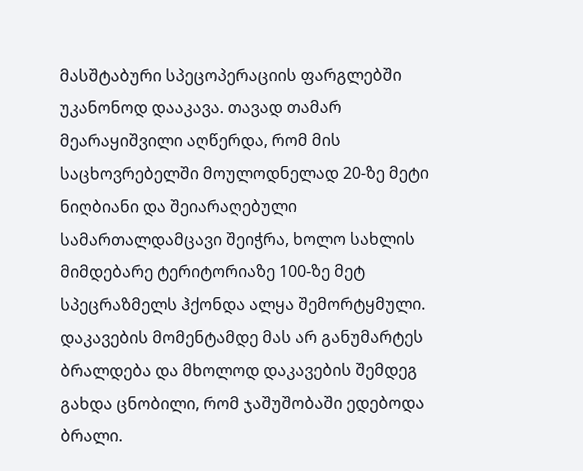მასშტაბური სპეცოპერაციის ფარგლებში უკანონოდ დააკავა. თავად თამარ მეარაყიშვილი აღწერდა, რომ მის საცხოვრებელში მოულოდნელად 20-ზე მეტი ნიღბიანი და შეიარაღებული სამართალდამცავი შეიჭრა, ხოლო სახლის მიმდებარე ტერიტორიაზე 100-ზე მეტ სპეცრაზმელს ჰქონდა ალყა შემორტყმული. დაკავების მომენტამდე მას არ განუმარტეს ბრალდება და მხოლოდ დაკავების შემდეგ გახდა ცნობილი, რომ ჯაშუშობაში ედებოდა ბრალი.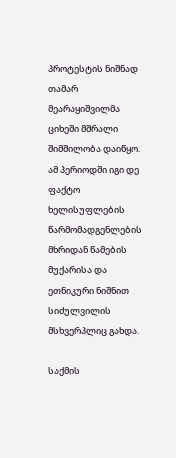პროტესტის ნიშნად თამარ მეარაყიშვილმა ციხეში მშრალი შიმშილობა დაიწყო. ამ პერიოდში იგი დე ფაქტო ხელისუფლების წარმომადგენლების მხრიდან წამების მუქარისა და ეთნიკური ნიშნით სიძულვილის მსხვერპლიც გახდა.

საქმის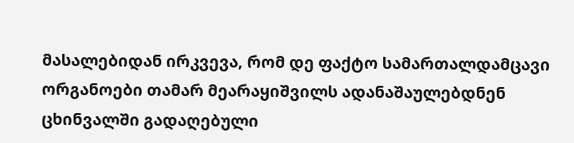მასალებიდან ირკვევა, რომ დე ფაქტო სამართალდამცავი ორგანოები თამარ მეარაყიშვილს ადანაშაულებდნენ ცხინვალში გადაღებული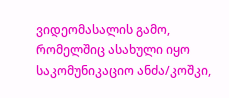ვიდეომასალის გამო, რომელშიც ასახული იყო საკომუნიკაციო ანძა/კოშკი,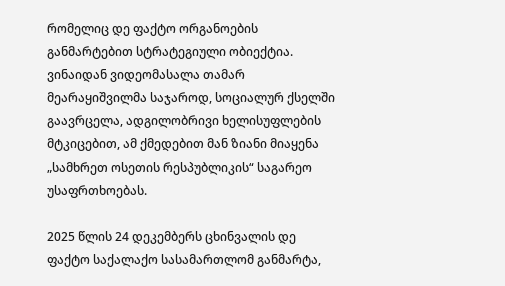რომელიც დე ფაქტო ორგანოების განმარტებით სტრატეგიული ობიექტია. ვინაიდან ვიდეომასალა თამარ მეარაყიშვილმა საჯაროდ, სოციალურ ქსელში გაავრცელა, ადგილობრივი ხელისუფლების მტკიცებით, ამ ქმედებით მან ზიანი მიაყენა „სამხრეთ ოსეთის რესპუბლიკის“ საგარეო უსაფრთხოებას.

2025 წლის 24 დეკემბერს ცხინვალის დე ფაქტო საქალაქო სასამართლომ განმარტა,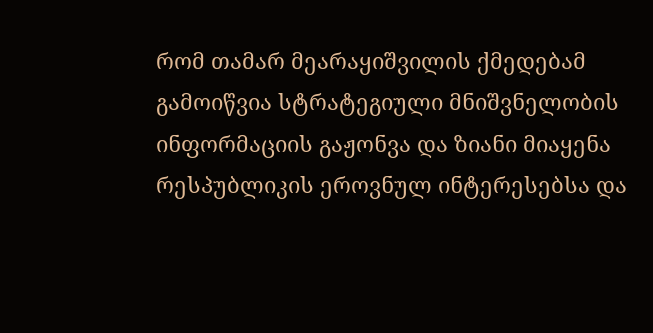რომ თამარ მეარაყიშვილის ქმედებამ გამოიწვია სტრატეგიული მნიშვნელობის ინფორმაციის გაჟონვა და ზიანი მიაყენა რესპუბლიკის ეროვნულ ინტერესებსა და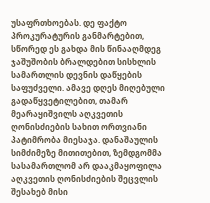უსაფრთხოებას. დე ფაქტო პროკურატურის განმარტებით, სწორედ ეს გახდა მის წინააღმდეგ ჯაშუშობის ბრალდებით სისხლის სამართლის დევნის დაწყების საფუძველი. ამავე დღეს მიღებული გადაწყვეტილებით, თამარ მეარაყიშვილს აღკვეთის ღონისძიების სახით ორთვიანი პატიმრობა მიესაჯა. დანაშაულის სიმძიმეზე მითითებით, ზემდგომმა სასამართლომ არ დააკმაყოფილა აღკვეთის ღონისძიების შეცვლის შესახებ მისი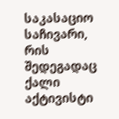საკასაციო საჩივარი, რის შედეგადაც ქალი აქტივისტი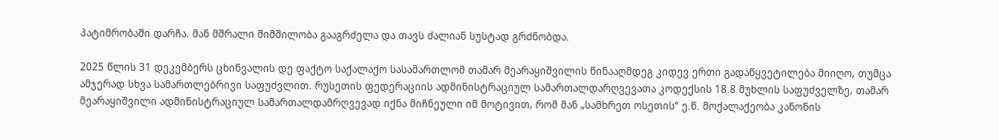პატიმრობაში დარჩა. მან მშრალი შიმშილობა გააგრძელა და თავს ძალიან სუსტად გრძნობდა.

2025 წლის 31 დეკემბერს ცხინვალის დე ფაქტო საქალაქო სასამართლომ თამარ მეარაყიშვილის წინააღმდეგ კიდევ ერთი გადაწყვეტილება მიიღო, თუმცა ამჯერად სხვა სამართლებრივი საფუძვლით. რუსეთის ფედერაციის ადმინისტრაციულ სამართალდარღვევათა კოდექსის 18.8 მუხლის საფუძველზე, თამარ მეარაყიშვილი ადმინისტრაციულ სამართალდამრღვევად იქნა მიჩნეული იმ მოტივით, რომ მან „სამხრეთ ოსეთის“ ე.წ. მოქალაქეობა კანონის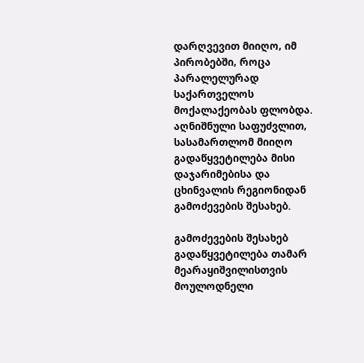დარღვევით მიიღო, იმ პირობებში, როცა პარალელურად საქართველოს მოქალაქეობას ფლობდა. აღნიშნული საფუძვლით, სასამართლომ მიიღო გადაწყვეტილება მისი დაჯარიმებისა და ცხინვალის რეგიონიდან გამოძევების შესახებ.

გამოძევების შესახებ გადაწყვეტილება თამარ მეარაყიშვილისთვის მოულოდნელი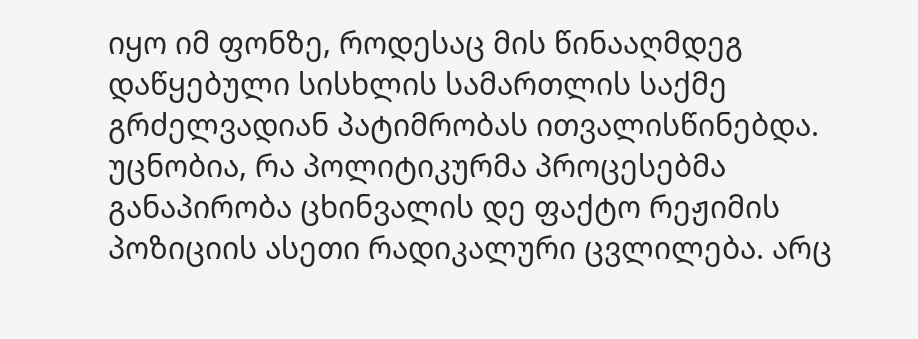იყო იმ ფონზე, როდესაც მის წინააღმდეგ დაწყებული სისხლის სამართლის საქმე გრძელვადიან პატიმრობას ითვალისწინებდა. უცნობია, რა პოლიტიკურმა პროცესებმა განაპირობა ცხინვალის დე ფაქტო რეჟიმის პოზიციის ასეთი რადიკალური ცვლილება. არც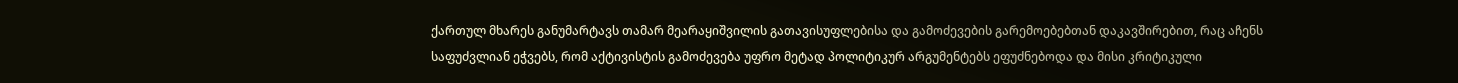ქართულ მხარეს განუმარტავს თამარ მეარაყიშვილის გათავისუფლებისა და გამოძევების გარემოებებთან დაკავშირებით, რაც აჩენს საფუძვლიან ეჭვებს, რომ აქტივისტის გამოძევება უფრო მეტად პოლიტიკურ არგუმენტებს ეფუძნებოდა და მისი კრიტიკული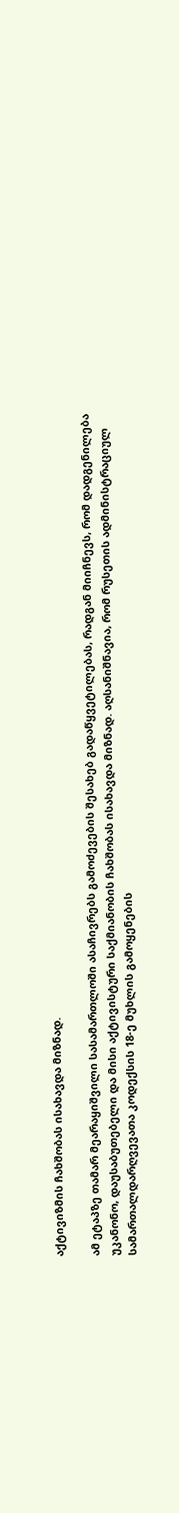აქტივიზმის ჩახშობას ისახავდა მიზნად.

ამ ეტაპზე თამარ მეარაყიშვილი სასამართლოში ასაჩივრებს გამოძევების შესახებ გადაწყვეტილებას, რადგან მიიჩნევს, რომ დადგენილება უკანონო, დაუსაბუთებელი და მისი აქტივისტური საქმიანობის ჩახშობას ისახავდა მიზნად. აღსანიშნავია, რომ რუსეთის ადმინისტრაციულ სამართალდარღვევათა კოდექსის 18-ე მუხლის გამოყენების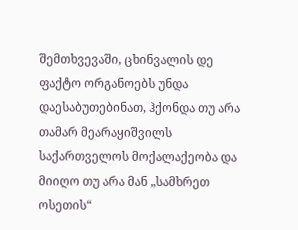შემთხვევაში, ცხინვალის დე ფაქტო ორგანოებს უნდა დაესაბუთებინათ, ჰქონდა თუ არა თამარ მეარაყიშვილს საქართველოს მოქალაქეობა და მიიღო თუ არა მან „სამხრეთ ოსეთის“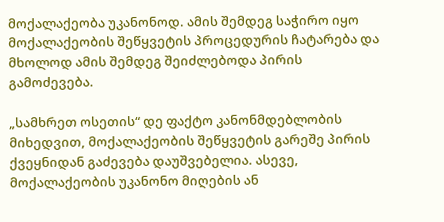მოქალაქეობა უკანონოდ. ამის შემდეგ საჭირო იყო მოქალაქეობის შეწყვეტის პროცედურის ჩატარება და მხოლოდ ამის შემდეგ შეიძლებოდა პირის გამოძევება.

„სამხრეთ ოსეთის“ დე ფაქტო კანონმდებლობის მიხედვით, მოქალაქეობის შეწყვეტის გარეშე პირის ქვეყნიდან გაძევება დაუშვებელია. ასევე, მოქალაქეობის უკანონო მიღების ან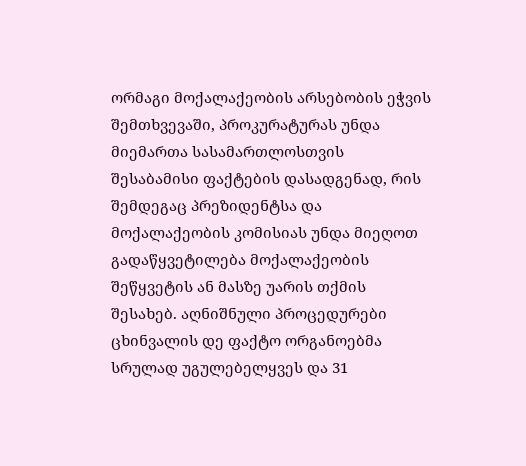ორმაგი მოქალაქეობის არსებობის ეჭვის შემთხვევაში, პროკურატურას უნდა მიემართა სასამართლოსთვის შესაბამისი ფაქტების დასადგენად, რის შემდეგაც პრეზიდენტსა და მოქალაქეობის კომისიას უნდა მიეღოთ გადაწყვეტილება მოქალაქეობის შეწყვეტის ან მასზე უარის თქმის შესახებ. აღნიშნული პროცედურები ცხინვალის დე ფაქტო ორგანოებმა სრულად უგულებელყვეს და 31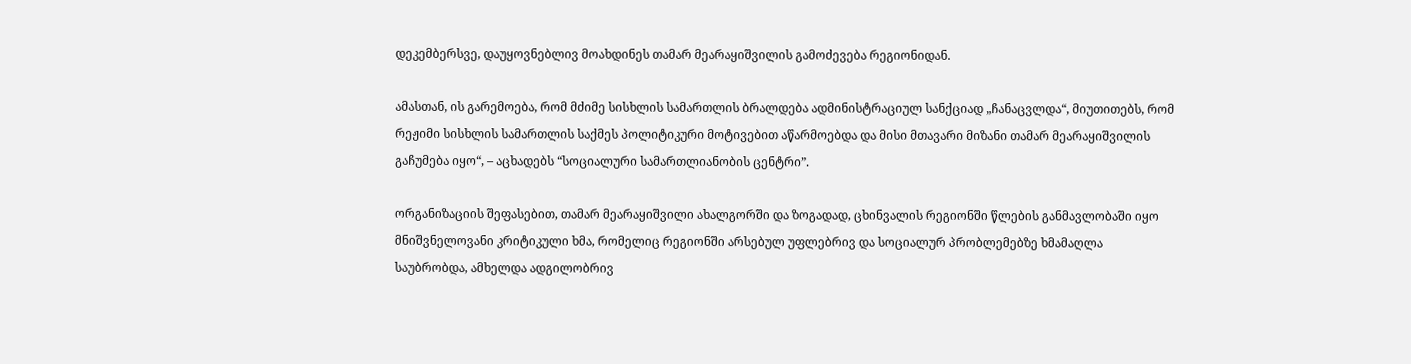დეკემბერსვე, დაუყოვნებლივ მოახდინეს თამარ მეარაყიშვილის გამოძევება რეგიონიდან.

ამასთან, ის გარემოება, რომ მძიმე სისხლის სამართლის ბრალდება ადმინისტრაციულ სანქციად „ჩანაცვლდა“, მიუთითებს, რომ რეჟიმი სისხლის სამართლის საქმეს პოლიტიკური მოტივებით აწარმოებდა და მისი მთავარი მიზანი თამარ მეარაყიშვილის გაჩუმება იყო“, – აცხადებს “სოციალური სამართლიანობის ცენტრი”.

ორგანიზაციის შეფასებით, თამარ მეარაყიშვილი ახალგორში და ზოგადად, ცხინვალის რეგიონში წლების განმავლობაში იყო მნიშვნელოვანი კრიტიკული ხმა, რომელიც რეგიონში არსებულ უფლებრივ და სოციალურ პრობლემებზე ხმამაღლა საუბრობდა, ამხელდა ადგილობრივ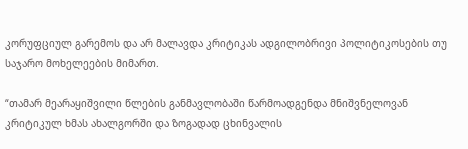კორუფციულ გარემოს და არ მალავდა კრიტიკას ადგილობრივი პოლიტიკოსების თუ საჯარო მოხელეების მიმართ.

“თამარ მეარაყიშვილი წლების განმავლობაში წარმოადგენდა მნიშვნელოვან კრიტიკულ ხმას ახალგორში და ზოგადად ცხინვალის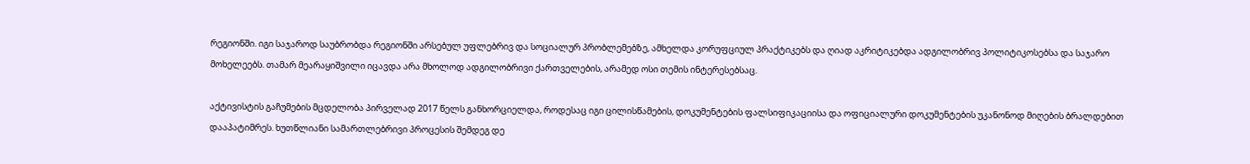რეგიონში. იგი საჯაროდ საუბრობდა რეგიონში არსებულ უფლებრივ და სოციალურ პრობლემებზე, ამხელდა კორუფციულ პრაქტიკებს და ღიად აკრიტიკებდა ადგილობრივ პოლიტიკოსებსა და საჯარო მოხელეებს. თამარ მეარაყიშვილი იცავდა არა მხოლოდ ადგილობრივი ქართველების, არამედ ოსი თემის ინტერესებსაც.

აქტივისტის გაჩუმების მცდელობა პირველად 2017 წელს განხორციელდა, როდესაც იგი ცილისწამების, დოკუმენტების ფალსიფიკაციისა და ოფიციალური დოკუმენტების უკანონოდ მიღების ბრალდებით დააპატიმრეს. ხუთწლიანი სამართლებრივი პროცესის შემდეგ დე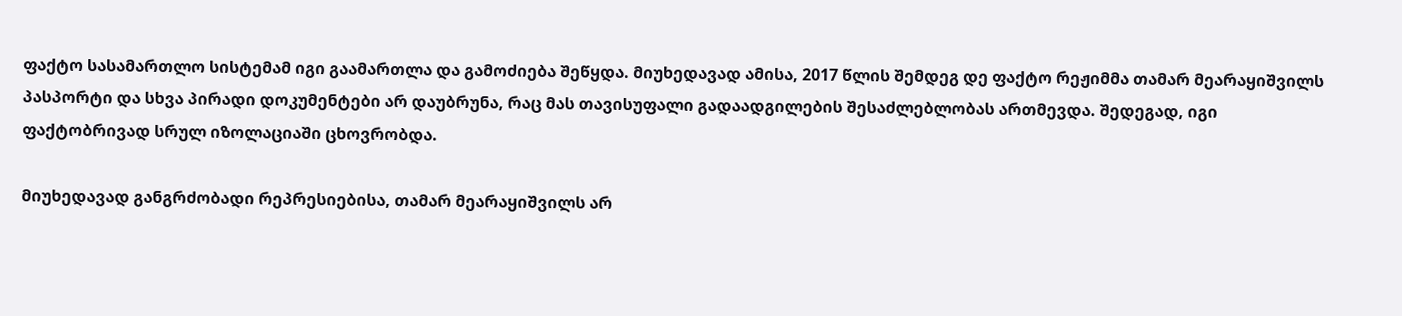ფაქტო სასამართლო სისტემამ იგი გაამართლა და გამოძიება შეწყდა. მიუხედავად ამისა, 2017 წლის შემდეგ დე ფაქტო რეჟიმმა თამარ მეარაყიშვილს პასპორტი და სხვა პირადი დოკუმენტები არ დაუბრუნა, რაც მას თავისუფალი გადაადგილების შესაძლებლობას ართმევდა. შედეგად, იგი ფაქტობრივად სრულ იზოლაციაში ცხოვრობდა.

მიუხედავად განგრძობადი რეპრესიებისა, თამარ მეარაყიშვილს არ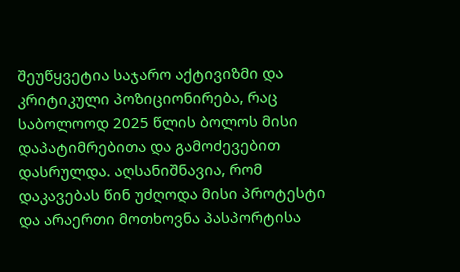შეუწყვეტია საჯარო აქტივიზმი და კრიტიკული პოზიციონირება, რაც საბოლოოდ 2025 წლის ბოლოს მისი დაპატიმრებითა და გამოძევებით დასრულდა. აღსანიშნავია, რომ დაკავებას წინ უძღოდა მისი პროტესტი და არაერთი მოთხოვნა პასპორტისა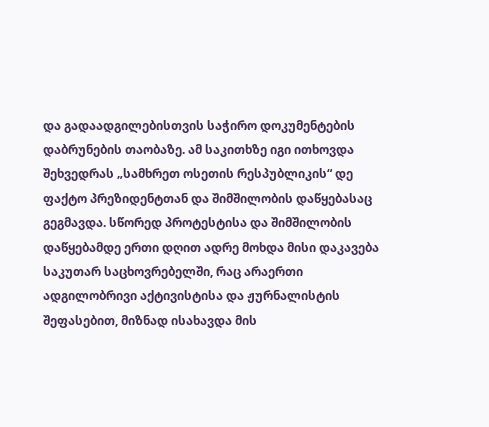და გადაადგილებისთვის საჭირო დოკუმენტების დაბრუნების თაობაზე. ამ საკითხზე იგი ითხოვდა შეხვედრას „სამხრეთ ოსეთის რესპუბლიკის“ დე ფაქტო პრეზიდენტთან და შიმშილობის დაწყებასაც გეგმავდა. სწორედ პროტესტისა და შიმშილობის დაწყებამდე ერთი დღით ადრე მოხდა მისი დაკავება საკუთარ საცხოვრებელში, რაც არაერთი ადგილობრივი აქტივისტისა და ჟურნალისტის შეფასებით, მიზნად ისახავდა მის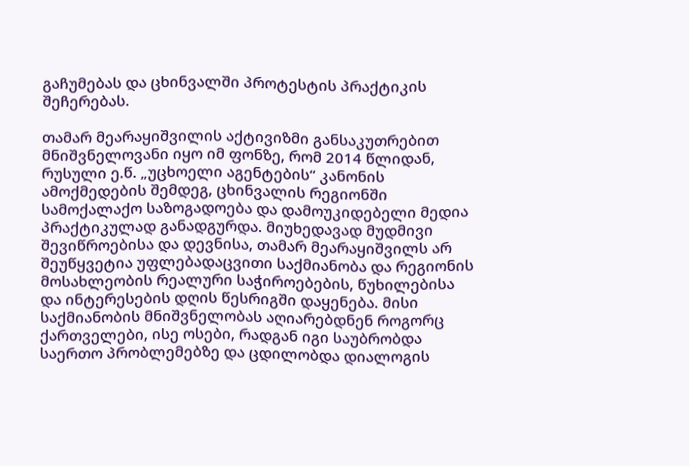გაჩუმებას და ცხინვალში პროტესტის პრაქტიკის შეჩერებას.

თამარ მეარაყიშვილის აქტივიზმი განსაკუთრებით მნიშვნელოვანი იყო იმ ფონზე, რომ 2014 წლიდან, რუსული ე.წ. „უცხოელი აგენტების“ კანონის ამოქმედების შემდეგ, ცხინვალის რეგიონში სამოქალაქო საზოგადოება და დამოუკიდებელი მედია პრაქტიკულად განადგურდა. მიუხედავად მუდმივი შევიწროებისა და დევნისა, თამარ მეარაყიშვილს არ შეუწყვეტია უფლებადაცვითი საქმიანობა და რეგიონის მოსახლეობის რეალური საჭიროებების, წუხილებისა და ინტერესების დღის წესრიგში დაყენება. მისი საქმიანობის მნიშვნელობას აღიარებდნენ როგორც ქართველები, ისე ოსები, რადგან იგი საუბრობდა საერთო პრობლემებზე და ცდილობდა დიალოგის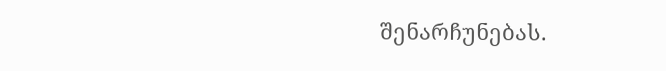შენარჩუნებას.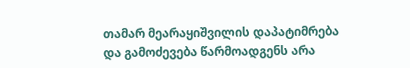თამარ მეარაყიშვილის დაპატიმრება და გამოძევება წარმოადგენს არა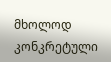მხოლოდ კონკრეტული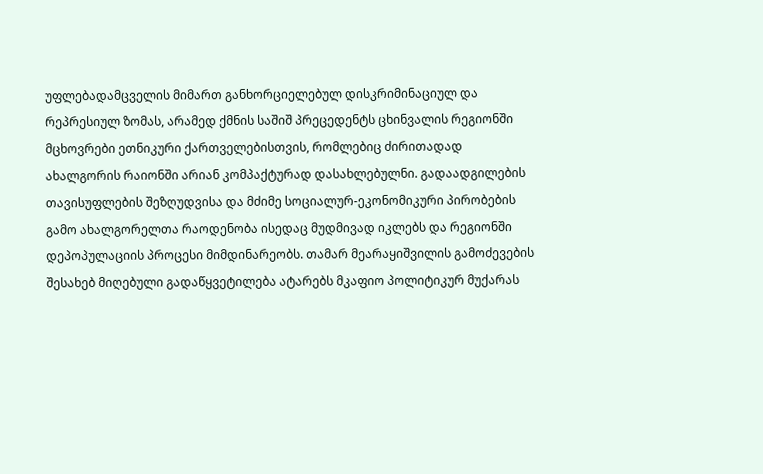უფლებადამცველის მიმართ განხორციელებულ დისკრიმინაციულ და რეპრესიულ ზომას, არამედ ქმნის საშიშ პრეცედენტს ცხინვალის რეგიონში მცხოვრები ეთნიკური ქართველებისთვის, რომლებიც ძირითადად ახალგორის რაიონში არიან კომპაქტურად დასახლებულნი. გადაადგილების თავისუფლების შეზღუდვისა და მძიმე სოციალურ-ეკონომიკური პირობების გამო ახალგორელთა რაოდენობა ისედაც მუდმივად იკლებს და რეგიონში დეპოპულაციის პროცესი მიმდინარეობს. თამარ მეარაყიშვილის გამოძევების შესახებ მიღებული გადაწყვეტილება ატარებს მკაფიო პოლიტიკურ მუქარას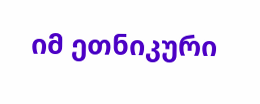იმ ეთნიკური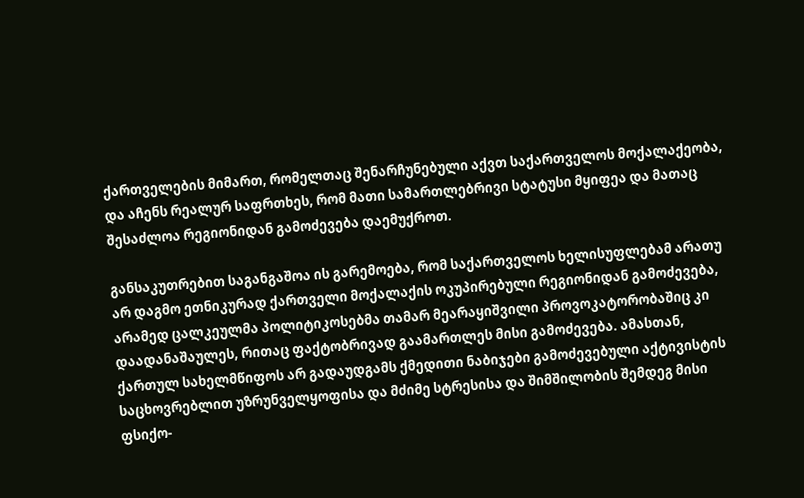ქართველების მიმართ, რომელთაც შენარჩუნებული აქვთ საქართველოს მოქალაქეობა, და აჩენს რეალურ საფრთხეს, რომ მათი სამართლებრივი სტატუსი მყიფეა და მათაც შესაძლოა რეგიონიდან გამოძევება დაემუქროთ.

განსაკუთრებით საგანგაშოა ის გარემოება, რომ საქართველოს ხელისუფლებამ არათუ არ დაგმო ეთნიკურად ქართველი მოქალაქის ოკუპირებული რეგიონიდან გამოძევება, არამედ ცალკეულმა პოლიტიკოსებმა თამარ მეარაყიშვილი პროვოკატორობაშიც კი დაადანაშაულეს, რითაც ფაქტობრივად გაამართლეს მისი გამოძევება. ამასთან, ქართულ სახელმწიფოს არ გადაუდგამს ქმედითი ნაბიჯები გამოძევებული აქტივისტის საცხოვრებლით უზრუნველყოფისა და მძიმე სტრესისა და შიმშილობის შემდეგ მისი ფსიქო-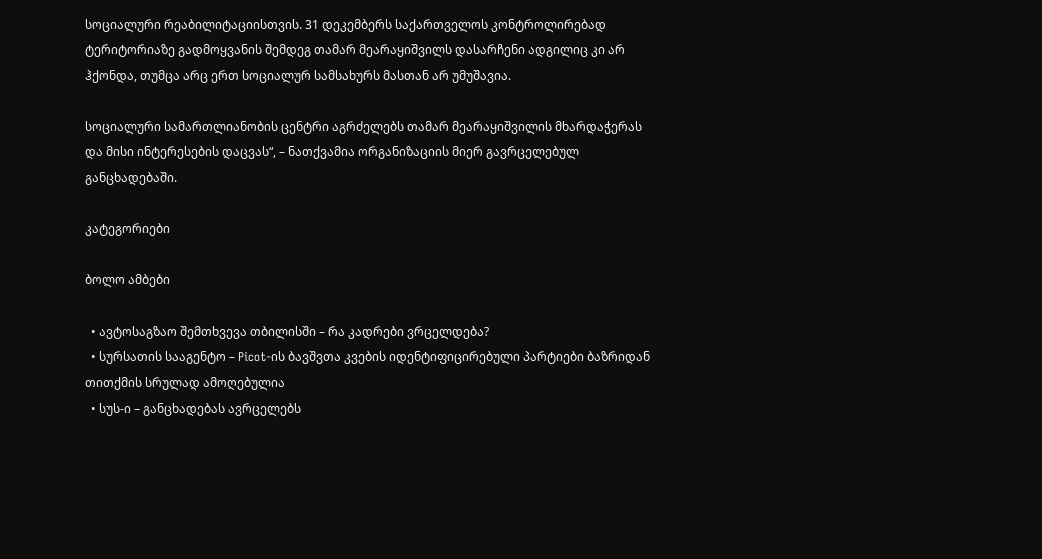სოციალური რეაბილიტაციისთვის. 31 დეკემბერს საქართველოს კონტროლირებად ტერიტორიაზე გადმოყვანის შემდეგ თამარ მეარაყიშვილს დასარჩენი ადგილიც კი არ ჰქონდა, თუმცა არც ერთ სოციალურ სამსახურს მასთან არ უმუშავია.

სოციალური სამართლიანობის ცენტრი აგრძელებს თამარ მეარაყიშვილის მხარდაჭერას და მისი ინტერესების დაცვას“, – ნათქვამია ორგანიზაციის მიერ გავრცელებულ განცხადებაში.

კატეგორიები

ბოლო ამბები

  • ავტოსაგზაო შემთხვევა თბილისში – რა კადრები ვრცელდება?
  • სურსათის სააგენტო – Picot-ის ბავშვთა კვების იდენტიფიცირებული პარტიები ბაზრიდან თითქმის სრულად ამოღებულია
  • სუს-ი – განცხადებას ავრცელებს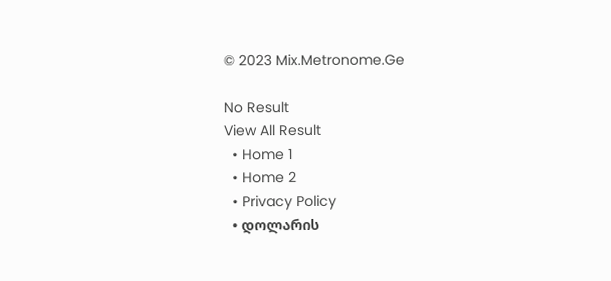© 2023 Mix.Metronome.Ge

No Result
View All Result
  • Home 1
  • Home 2
  • Privacy Policy
  • დოლარის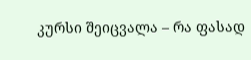კურსი შეიცვალა – რა ფასად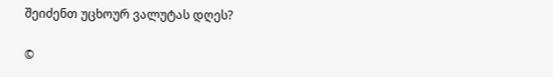შეიძენთ უცხოურ ვალუტას დღეს?

©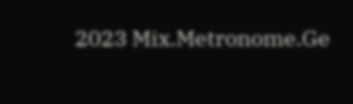2023 Mix.Metronome.Ge